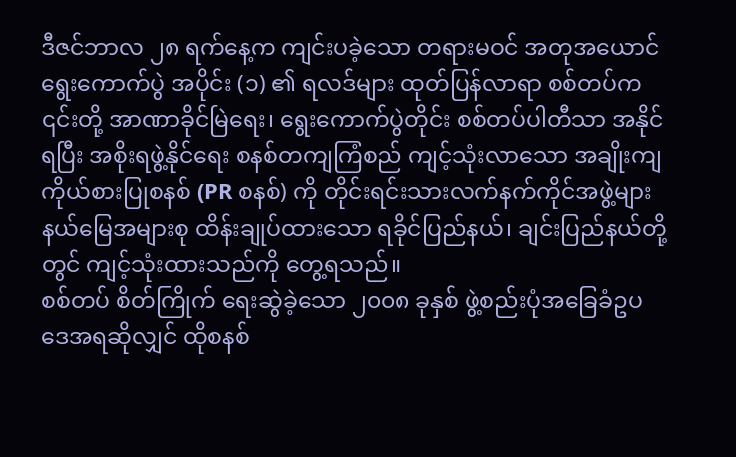ဒီဇင်ဘာလ ၂၈ ရက်နေ့က ကျင်းပခဲ့သော တရားမဝင် အတုအယောင်ရွေးကောက်ပွဲ အပိုင်း (၁) ၏ ရလဒ်များ ထုတ်ပြန်လာရာ စစ်တပ်က ၎င်းတို့ အာဏာခိုင်မြဲရေး၊ ရွေးကောက်ပွဲတိုင်း စစ်တပ်ပါတီသာ အနိုင်ရပြီး အစိုးရဖွဲ့နိုင်ရေး စနစ်တကျကြံစည် ကျင့်သုံးလာသော အချိုးကျကိုယ်စားပြုစနစ် (PR စနစ်) ကို တိုင်းရင်းသားလက်နက်ကိုင်အဖွဲ့များ နယ်မြေအများစု ထိန်းချုပ်ထားသော ရခိုင်ပြည်နယ်၊ ချင်းပြည်နယ်တို့တွင် ကျင့်သုံးထားသည်ကို တွေ့ရသည်။
စစ်တပ် စိတ်ကြိုက် ရေးဆွဲခဲ့သော ၂၀၀၈ ခုနှစ် ဖွဲ့စည်းပုံအခြေခံဥပဒေအရဆိုလျှင် ထိုစနစ်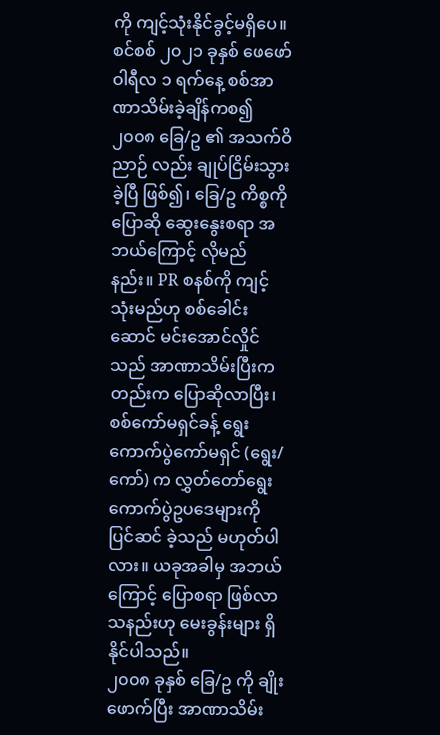ကို ကျင့်သုံးနိုင်ခွင့်မရှိပေ။
စင်စစ် ၂၀၂၁ ခုနှစ် ဖေဖော်ဝါရီလ ၁ ရက်နေ့ စစ်အာဏာသိမ်းခဲ့ချိန်ကစ၍ ၂၀၀၈ ခြေ/ဥ ၏ အသက်ဝိညာဉ် လည်း ချုပ်ငြိမ်းသွားခဲ့ပြီ ဖြစ်၍၊ ခြေ/ဥ ကိစ္စကို ပြောဆို ဆွေးနွေးစရာ အဘယ်ကြောင့် လိုမည်နည်း။ PR စနစ်ကို ကျင့်သုံးမည်ဟု စစ်ခေါင်းဆောင် မင်းအောင်လှိုင်သည် အာဏာသိမ်းပြီးကတည်းက ပြောဆိုလာပြီး၊ စစ်ကော်မရှင်ခန့် ရွေးကောက်ပွဲကော်မရှင် (ရွေး/ကော်) က လွှတ်တော်ရွေးကောက်ပွဲဥပဒေများကို ပြင်ဆင် ခဲ့သည် မဟုတ်ပါလား။ ယခုအခါမှ အဘယ်ကြောင့် ပြောစရာ ဖြစ်လာသနည်းဟု မေးခွန်းများ ရှိနိုင်ပါသည်။
၂၀၀၈ ခုနှစ် ခြေ/ဥ ကို ချိုးဖောက်ပြီး အာဏာသိမ်း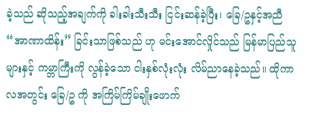ခဲ့သည် ဆိုသည့်အချက်ကို ခါးခါးသီးသီး ငြင်းဆန်ခဲ့ပြီး၊ ခြေ/ဥနှင့်အညီ “အာဏာထိန်း” ခြင်းသာဖြစ်သည် ဟု မင်းအောင်လှိုင်သည် မြန်မာပြည်သူများနှင့် ကမ္ဘာကြီးကို လွန်ခဲ့သော ငါးနှစ်လုံးလုံး လိမ်ညာနေခဲ့သည်။ ထိုကာလအတွင်း ခြေ/ဥ ကို အကြိမ်ကြိမ်ချိုးဖောက်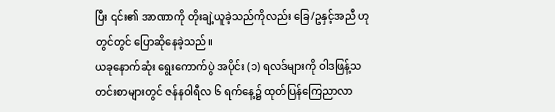ပြီး ၎င်း၏ အာဏာကို တိုးချဲ့ယူခဲ့သည်ကိုလည်း ခြေ/ဥနှင့်အညီ ဟု တွင်တွင် ပြောဆိုနေခဲ့သည်။
ယခုနောက်ဆုံး ရွေးကောက်ပွဲ အပိုင်း (၁) ရလဒ်များကို ဝါဒဖြန့်သတင်းစာများတွင် ဇန်နဝါရီလ ၆ ရက်နေ့၌ ထုတ်ပြန်ကြေညာလာ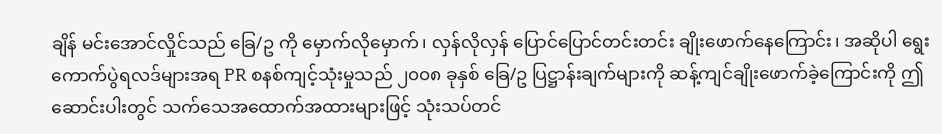ချိန် မင်းအောင်လှိုင်သည် ခြေ/ဥ ကို မှောက်လိုမှောက်၊ လှန်လိုလှန် ပြောင်ပြောင်တင်းတင်း ချိုးဖောက်နေကြောင်း၊ အဆိုပါ ရွေးကောက်ပွဲရလဒ်များအရ PR စနစ်ကျင့်သုံးမှုသည် ၂၀၀၈ ခုနှစ် ခြေ/ဥ ပြဋ္ဌာန်းချက်များကို ဆန့်ကျင်ချိုးဖောက်ခဲ့ကြောင်းကို ဤဆောင်းပါးတွင် သက်သေအထောက်အထားများဖြင့် သုံးသပ်တင်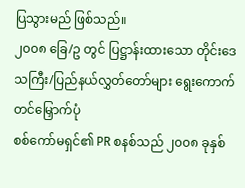ပြသွားမည် ဖြစ်သည်။
၂၀၀၈ ခြေ/ဥ တွင် ပြဋ္ဌာန်းထားသော တိုင်းဒေသကြီး/ပြည်နယ်လွှတ်တော်များ ရွေးကောက်တင်မြှောက်ပုံ
စစ်ကော်မရှင်၏ PR စနစ်သည် ၂၀၀၈ ခုနှစ်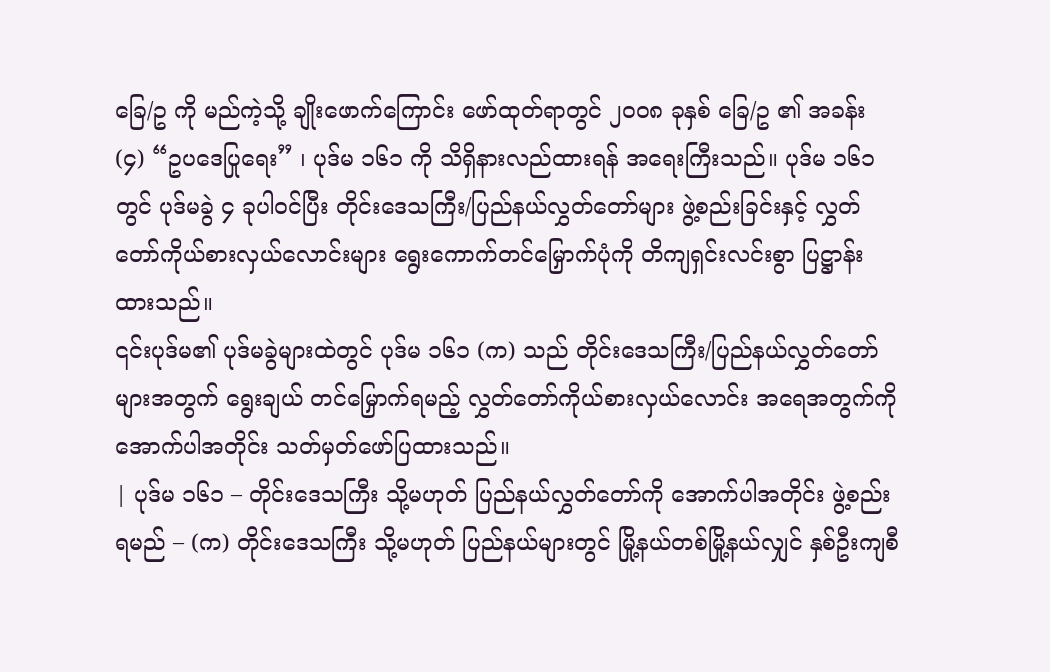ခြေ/ဥ ကို မည်ကဲ့သို့ ချိုးဖောက်ကြောင်း ဖော်ထုတ်ရာတွင် ၂၀၀၈ ခုနှစ် ခြေ/ဥ ၏ အခန်း (၄) “ဥပဒေပြုရေး” ၊ ပုဒ်မ ၁၆၁ ကို သိရှိနားလည်ထားရန် အရေးကြီးသည်။ ပုဒ်မ ၁၆၁ တွင် ပုဒ်မခွဲ ၄ ခုပါဝင်ပြီး တိုင်းဒေသကြီး/ပြည်နယ်လွှတ်တော်များ ဖွဲ့စည်းခြင်းနှင့် လွှတ်တော်ကိုယ်စားလှယ်လောင်းများ ရွေးကောက်တင်မြှောက်ပုံကို တိကျရှင်းလင်းစွာ ပြဋ္ဌာန်းထားသည်။
၎င်းပုဒ်မ၏ ပုဒ်မခွဲများထဲတွင် ပုဒ်မ ၁၆၁ (က) သည် တိုင်းဒေသကြီး/ပြည်နယ်လွှတ်တော်များအတွက် ရွေးချယ် တင်မြှောက်ရမည့် လွှတ်တော်ကိုယ်စားလှယ်လောင်း အရေအတွက်ကို အောက်ပါအတိုင်း သတ်မှတ်ဖော်ပြထားသည်။
| ပုဒ်မ ၁၆၁ – တိုင်းဒေသကြီး သို့မဟုတ် ပြည်နယ်လွှတ်တော်ကို အောက်ပါအတိုင်း ဖွဲ့စည်းရမည် – (က) တိုင်းဒေသကြီး သို့မဟုတ် ပြည်နယ်များတွင် မြို့နယ်တစ်မြို့နယ်လျှင် နှစ်ဦးကျစီ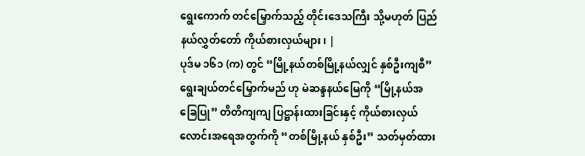ရွေးကောက် တင်မြှောက်သည့် တိုင်းဒေသကြီး သို့မဟုတ် ပြည်နယ်လွှတ်တော် ကိုယ်စားလှယ်များ၊ |
ပုဒ်မ ၁၆၁ (က) တွင် “မြို့နယ်တစ်မြို့နယ်လျှင် နှစ်ဦးကျစီ” ရွေးချယ်တင်မြှောက်မည် ဟု မဲဆန္ဒနယ်မြေကို “မြို့နယ်အခြေပြု” တိတိကျကျ ပြဋ္ဌာန်းထားခြင်းနှင့် ကိုယ်စားလှယ်လောင်းအရေအတွက်ကို “တစ်မြို့နယ် နှစ်ဦး” သတ်မှတ်ထား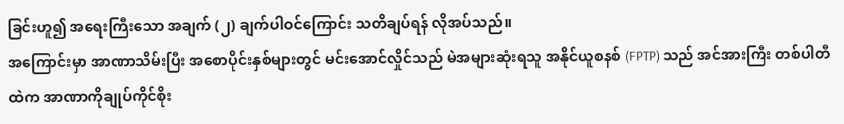ခြင်းဟူ၍ အရေးကြီးသော အချက် (၂) ချက်ပါဝင်ကြောင်း သတိချပ်ရန် လိုအပ်သည်။
အကြောင်းမှာ အာဏာသိမ်းပြီး အစောပိုင်းနှစ်များတွင် မင်းအောင်လှိုင်သည် မဲအများဆုံးရသူ အနိုင်ယူစနစ် (FPTP) သည် အင်အားကြီး တစ်ပါတီထဲက အာဏာကိုချုပ်ကိုင်စိုး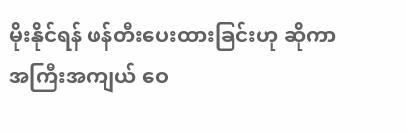မိုးနိုင်ရန် ဖန်တီးပေးထားခြင်းဟု ဆိုကာ အကြီးအကျယ် ဝေ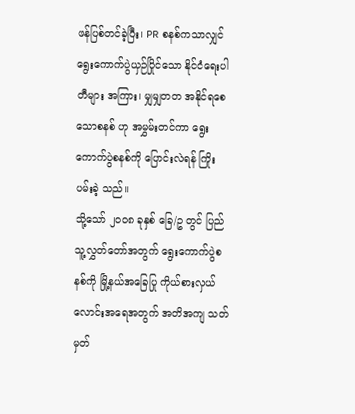ဖန်ပြစ်တင်ခဲ့ပြီး၊ PR စနစ်ကသာလျှင် ရွေးကောက်ပွဲယှဉ်ပြိုင်သော နိုင်ငံရေးပါတီများ အကြား၊ မျှမျှတတ အနိုင်ရစေသောစနစ် ဟု အမွှမ်းတင်ကာ ရွေးကောက်ပွဲစနစ်ကို ပြောင်းလဲရန် ကြိုးပမ်းခဲ့ သည်။
သို့သော် ၂၀၀၈ ခုနှစ် ခြေ/ဥ တွင် ပြည်သူ့လွှတ်တော်အတွက် ရွေးကောက်ပွဲစနစ်ကို မြို့နယ်အခြေပြု ကိုယ်စားလှယ်လောင်းအရေအတွက် အတိအကျ သတ်မှတ်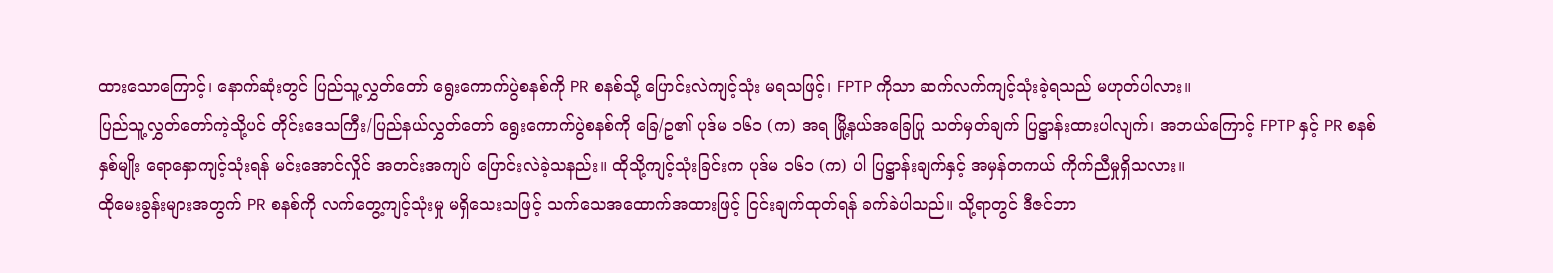ထားသောကြောင့်၊ နောက်ဆုံးတွင် ပြည်သူ့လွှတ်တော် ရွေးကောက်ပွဲစနစ်ကို PR စနစ်သို့ ပြောင်းလဲကျင့်သုံး မရသဖြင့်၊ FPTP ကိုသာ ဆက်လက်ကျင့်သုံးခဲ့ရသည် မဟုတ်ပါလား။
ပြည်သူ့လွှတ်တော်ကဲ့သို့ပင် တိုင်းဒေသကြီး/ပြည်နယ်လွှတ်တော် ရွေးကောက်ပွဲစနစ်ကို ခြေ/ဥ၏ ပုဒ်မ ၁၆၁ (က) အရ မြို့နယ်အခြေပြု သတ်မှတ်ချက် ပြဋ္ဌာန်းထားပါလျက်၊ အဘယ်ကြောင့် FPTP နှင့် PR စနစ်နှစ်မျိုး ရောနှောကျင့်သုံးရန် မင်းအောင်လှိုင် အတင်းအကျပ် ပြောင်းလဲခဲ့သနည်း။ ထိုသို့ကျင့်သုံးခြင်းက ပုဒ်မ ၁၆၁ (က) ပါ ပြဋ္ဌာန်းချက်နှင့် အမှန်တကယ် ကိုက်ညီမှုရှိသလား။
ထိုမေးခွန်းများအတွက် PR စနစ်ကို လက်တွေ့ကျင့်သုံးမှု မရှိသေးသဖြင့် သက်သေအထောက်အထားဖြင့် ငြင်းချက်ထုတ်ရန် ခက်ခဲပါသည်။ သို့ရာတွင် ဒီဇင်ဘာ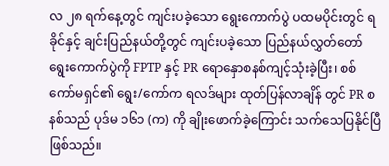လ ၂၈ ရက်နေ့တွင် ကျင်းပခဲ့သော ရွေးကောက်ပွဲ ပထမပိုင်းတွင် ရခိုင်နှင့် ချင်းပြည်နယ်တို့တွင် ကျင်းပခဲ့သော ပြည်နယ်လွှတ်တော်ရွေးကောက်ပွဲကို FPTP နှင့် PR ရောနှောစနစ်ကျင့်သုံးခဲ့ပြီး၊ စစ်ကော်မရှင်၏ ရွေး/ကော်က ရလဒ်များ ထုတ်ပြန်လာချိန် တွင် PR စနစ်သည် ပုဒ်မ ၁၆၁ (က) ကို ချိုးဖောက်ခဲ့ကြောင်း သက်သေပြနိုင်ပြီ ဖြစ်သည်။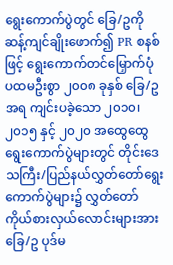ရွေးကောက်ပွဲတွင် ခြေ/ဥကို ဆန့်ကျင်ချိုးဖောက်၍ PR စနစ်ဖြင့် ရွေးကောက်တင်မြှောက်ပုံ
ပထမဦးစွာ ၂၀၀၈ ခုနှစ် ခြေ/ဥ အရ ကျင်းပခဲ့သော ၂၀၁၀၊ ၂၀၁၅ နှင့် ၂၀၂၀ အထွေထွေရွေးကောက်ပွဲများတွင် တိုင်းဒေသကြီး/ပြည်နယ်လွှတ်တော်ရွေးကောက်ပွဲများ၌ လွှတ်တော်ကိုယ်စားလှယ်လောင်းများအား ခြေ/ဥ ပုဒ်မ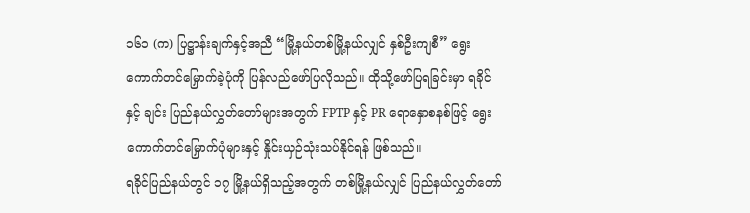၁၆၁ (က) ပြဋ္ဌာန်းချက်နှင့်အညီ “မြို့နယ်တစ်မြို့နယ်လျှင် နှစ်ဦးကျစီ” ရွေးကောက်တင်မြှောက်ခဲ့ပုံကို ပြန်လည်ဖော်ပြလိုသည်။ ထိုသို့ဖော်ပြရခြင်းမှာ ရခိုင်နှင့် ချင်း ပြည်နယ်လွှတ်တော်များအတွက် FPTP နှင့် PR ရောနှောစနစ်ဖြင့် ရွေးကောက်တင်မြှောက်ပုံများနှင့် နှိုင်းယှဉ်သုံးသပ်နိုင်ရန် ဖြစ်သည်။
ရခိုင်ပြည်နယ်တွင် ၁၇ မြို့နယ်ရှိသည့်အတွက် တစ်မြို့နယ်လျှင် ပြည်နယ်လွှတ်တော်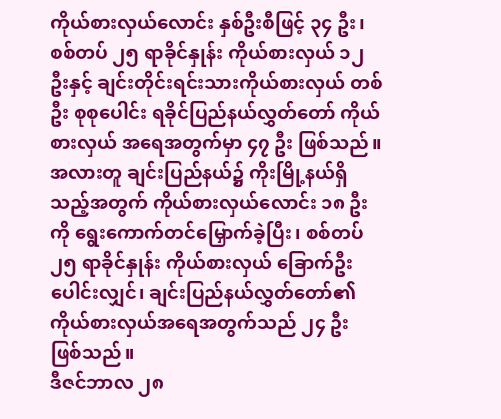ကိုယ်စားလှယ်လောင်း နှစ်ဦးစီဖြင့် ၃၄ ဦး၊ စစ်တပ် ၂၅ ရာခိုင်နှုန်း ကိုယ်စားလှယ် ၁၂ ဦးနှင့် ချင်းတိုင်းရင်းသားကိုယ်စားလှယ် တစ်ဦး စုစုပေါင်း ရခိုင်ပြည်နယ်လွှတ်တော် ကိုယ်စားလှယ် အရေအတွက်မှာ ၄၇ ဦး ဖြစ်သည်။ အလားတူ ချင်းပြည်နယ်၌ ကိုးမြို့နယ်ရှိသည့်အတွက် ကိုယ်စားလှယ်လောင်း ၁၈ ဦးကို ရွေးကောက်တင်မြှောက်ခဲ့ပြီး၊ စစ်တပ် ၂၅ ရာခိုင်နှုန်း ကိုယ်စားလှယ် ခြောက်ဦးပေါင်းလျှင်၊ ချင်းပြည်နယ်လွှတ်တော်၏ ကိုယ်စားလှယ်အရေအတွက်သည် ၂၄ ဦး ဖြစ်သည်။
ဒီဇင်ဘာလ ၂၈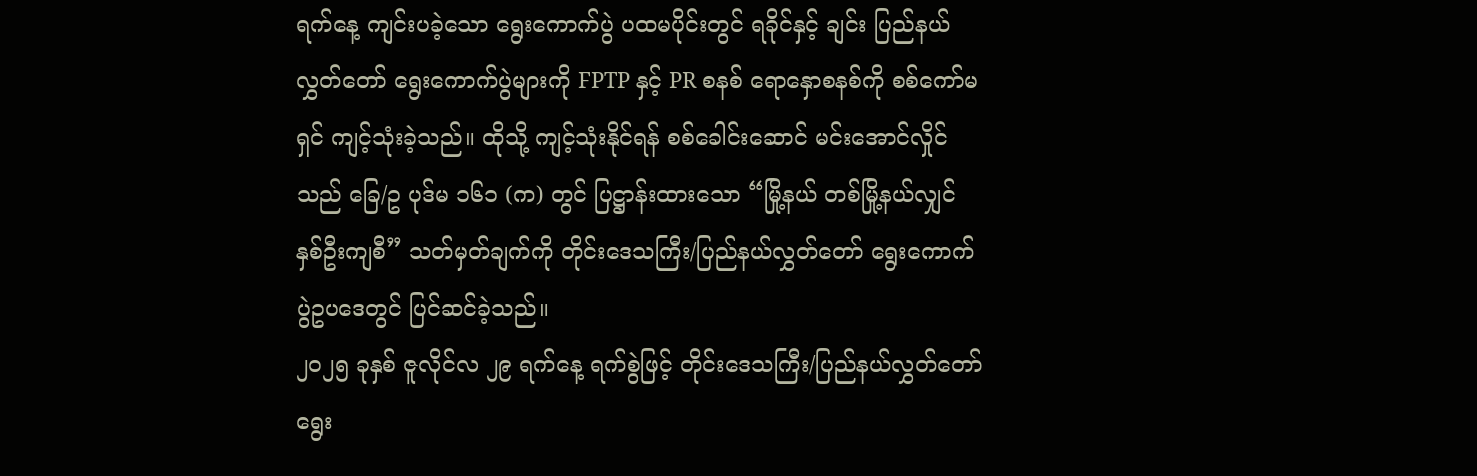ရက်နေ့ ကျင်းပခဲ့သော ရွေးကောက်ပွဲ ပထမပိုင်းတွင် ရခိုင်နှင့် ချင်း ပြည်နယ်လွှတ်တော် ရွေးကောက်ပွဲများကို FPTP နှင့် PR စနစ် ရောနှောစနစ်ကို စစ်ကော်မရှင် ကျင့်သုံးခဲ့သည်။ ထိုသို့ ကျင့်သုံးနိုင်ရန် စစ်ခေါင်းဆောင် မင်းအောင်လှိုင်သည် ခြေ/ဥ ပုဒ်မ ၁၆၁ (က) တွင် ပြဋ္ဌာန်းထားသော “မြို့နယ် တစ်မြို့နယ်လျှင် နှစ်ဦးကျစီ” သတ်မှတ်ချက်ကို တိုင်းဒေသကြီး/ပြည်နယ်လွှတ်တော် ရွေးကောက်ပွဲဥပဒေတွင် ပြင်ဆင်ခဲ့သည်။
၂၀၂၅ ခုနှစ် ဇူလိုင်လ ၂၉ ရက်နေ့ ရက်စွဲဖြင့် တိုင်းဒေသကြီး/ပြည်နယ်လွှတ်တော် ရွေး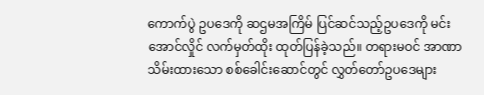ကောက်ပွဲ ဥပဒေကို ဆဌမအကြိမ် ပြင်ဆင်သည့်ဥပဒေကို မင်းအောင်လှိုင် လက်မှတ်ထိုး ထုတ်ပြန်ခဲ့သည်။ တရားမဝင် အာဏာ သိမ်းထားသော စစ်ခေါင်းဆောင်တွင် လွှတ်တော်ဥပဒေများ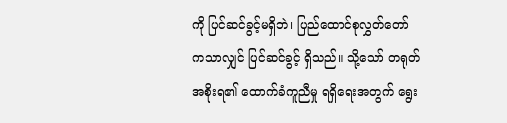ကို ပြင်ဆင်ခွင့်မရှိဘဲ၊ ပြည်ထောင်စုလွှတ်တော် ကသာလျှင် ပြင်ဆင်ခွင့် ရှိသည်။ သို့သော် တရုတ်အစိုးရ၏ ထောက်ခံကူညီမှု ရရှိရေးအတွက် ရွေး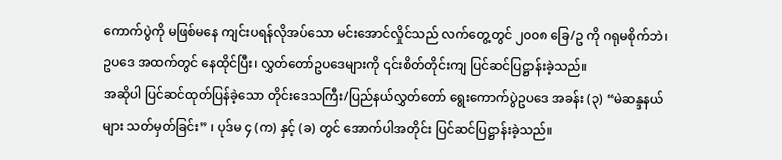ကောက်ပွဲကို မဖြစ်မနေ ကျင်းပရန်လိုအပ်သော မင်းအောင်လှိုင်သည် လက်တွေ့တွင် ၂၀၀၈ ခြေ/ဥ ကို ဂရုမစိုက်ဘဲ၊ ဥပဒေ အထက်တွင် နေထိုင်ပြီး၊ လွှတ်တော်ဥပဒေများကို ၎င်းစိတ်တိုင်းကျ ပြင်ဆင်ပြဋ္ဌာန်းခဲ့သည်။
အဆိုပါ ပြင်ဆင်ထုတ်ပြန်ခဲ့သော တိုင်းဒေသကြီး/ပြည်နယ်လွှတ်တော် ရွေးကောက်ပွဲဥပဒေ အခန်း (၃) “မဲဆန္ဒနယ်များ သတ်မှတ်ခြင်း” ၊ ပုဒ်မ ၄ (က) နှင့် (ခ) တွင် အောက်ပါအတိုင်း ပြင်ဆင်ပြဋ္ဌာန်းခဲ့သည်။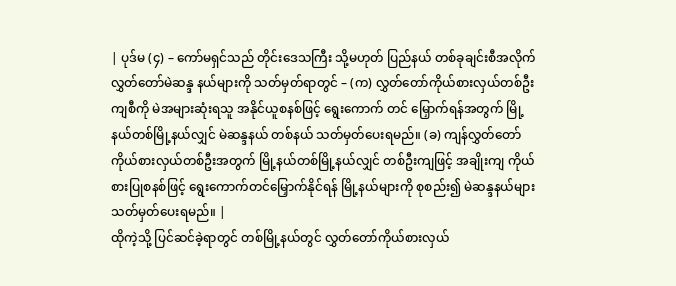| ပုဒ်မ (၄) – ကော်မရှင်သည် တိုင်းဒေသကြီး သို့မဟုတ် ပြည်နယ် တစ်ခုချင်းစီအလိုက် လွှတ်တော်မဲဆန္ဒ နယ်များကို သတ်မှတ်ရာတွင် – (က) လွှတ်တော်ကိုယ်စားလှယ်တစ်ဦးကျစီကို မဲအများဆုံးရသူ အနိုင်ယူစနစ်ဖြင့် ရွေးကောက် တင် မြှောက်ရန်အတွက် မြို့နယ်တစ်မြို့နယ်လျှင် မဲဆန္ဒနယ် တစ်နယ် သတ်မှတ်ပေးရမည်။ (ခ) ကျန်လွှတ်တော်ကိုယ်စားလှယ်တစ်ဦးအတွက် မြို့နယ်တစ်မြို့နယ်လျှင် တစ်ဦးကျဖြင့် အချိုးကျ ကိုယ်စားပြုစနစ်ဖြင့် ရွေးကောက်တင်မြှောက်နိုင်ရန် မြို့နယ်များကို စုစည်း၍ မဲဆန္ဒနယ်များ သတ်မှတ်ပေးရမည်။ |
ထိုကဲ့သို့ ပြင်ဆင်ခဲ့ရာတွင် တစ်မြို့နယ်တွင် လွှတ်တော်ကိုယ်စားလှယ်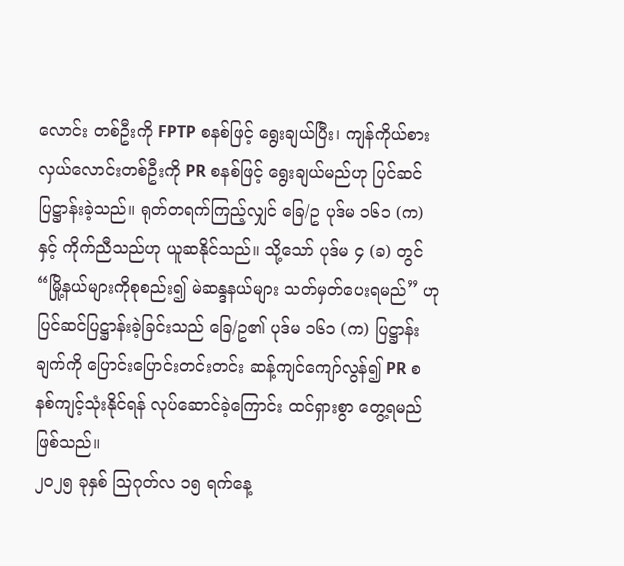လောင်း တစ်ဦးကို FPTP စနစ်ဖြင့် ရွေးချယ်ပြီး၊ ကျန်ကိုယ်စားလှယ်လောင်းတစ်ဦးကို PR စနစ်ဖြင့် ရွေးချယ်မည်ဟု ပြင်ဆင်ပြဋ္ဌာန်းခဲ့သည်။ ရုတ်တရက်ကြည့်လျှင် ခြေ/ဥ ပုဒ်မ ၁၆၁ (က) နှင့် ကိုက်ညီသည်ဟု ယူဆနိုင်သည်။ သို့သော် ပုဒ်မ ၄ (ခ) တွင် “မြို့နယ်များကိုစုစည်း၍ မဲဆန္ဒနယ်များ သတ်မှတ်ပေးရမည်” ဟု ပြင်ဆင်ပြဋ္ဌာန်းခဲ့ခြင်းသည် ခြေ/ဥ၏ ပုဒ်မ ၁၆၁ (က) ပြဋ္ဌာန်းချက်ကို ပြောင်းပြောင်းတင်းတင်း ဆန့်ကျင်ကျော်လွန်၍ PR စနစ်ကျင့်သုံးနိုင်ရန် လုပ်ဆောင်ခဲ့ကြောင်း ထင်ရှားစွာ တွေ့ရမည် ဖြစ်သည်။
၂၀၂၅ ခုနှစ် ဩဂုတ်လ ၁၅ ရက်နေ့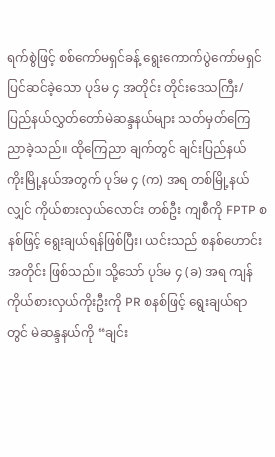ရက်စွဲဖြင့် စစ်ကော်မရှင်ခန့် ရွေးကောက်ပွဲကော်မရှင် ပြင်ဆင်ခဲ့သော ပုဒ်မ ၄ အတိုင်း တိုင်းဒေသကြီး/ပြည်နယ်လွှတ်တော်မဲဆန္ဒနယ်များ သတ်မှတ်ကြေညာခဲ့သည်။ ထိုကြေညာ ချက်တွင် ချင်းပြည်နယ် ကိုးမြို့နယ်အတွက် ပုဒ်မ ၄ (က) အရ တစ်မြို့နယ်လျှင် ကိုယ်စားလှယ်လောင်း တစ်ဦး ကျစီကို FPTP စနစ်ဖြင့် ရွေးချယ်ရန်ဖြစ်ပြီး၊ ယင်းသည် စနစ်ဟောင်းအတိုင်း ဖြစ်သည်။ သို့သော် ပုဒ်မ ၄ (ခ) အရ ကျန်ကိုယ်စားလှယ်ကိုးဦးကို PR စနစ်ဖြင့် ရွေးချယ်ရာတွင် မဲဆန္ဒနယ်ကို “ချင်း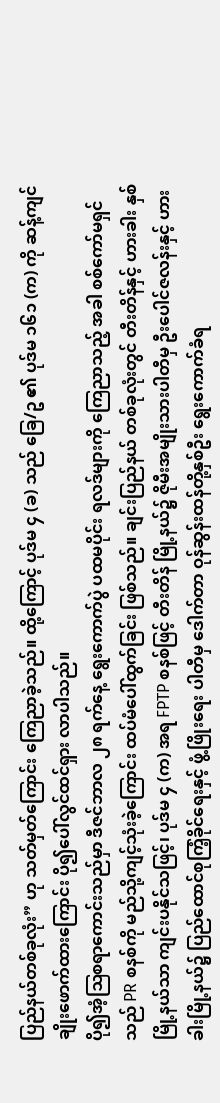ပြည်နယ်တစ်ခုလုံး” ဟု သတ်မှတ်ကြောင်း ကြေညာခဲ့သည်။ ထို့ကြောင့် ပုဒ်မ ၄ (ခ) သည် ခြေ/ဥ ၏ ပုဒ်မ ၁၆၁ (က) ကို ဆန့်ကျင် ချိုးဖောက်ထားကြောင်း ပို၍ပေါ်လွင်ထင်ရှား လာပါသည်။
ပို၍အံ့ဩစရာကောင်းသည်မှာ ဒီဇင်ဘာလ ၂၈ ရက်နေ့ ရွေးကောက်ပွဲ ပထမပိုင်း ရလဒ်များကို ကြေညာသည့် အခါ စစ်ကော်မရှင်သည် PR စနစ်ကို မည်သို့ကျင့်သုံးခဲ့ကြောင်း ထပ်မံပေါ်ထွက်ခြင်း ဖြစ်သည်။ ချင်းပြည်နယ် တစ်ခုလုံးတွင် တီးတိန်နှင့် ဟားခါး နှစ်မြို့နယ်သာ ကျင်းပနိုင်သဖြင့်၊ ပုဒ်မ ၄ (က) အရ FPTP စနစ်ဖြင့် တီးတိန် မြို့နယ်၌ ဇိုမီးအမျိုးသားပါတီမှ ဦးပေါင်ဇလန်းနှင့် ဟားခါးမြို့နယ်၌ ပြည်ထောင်စုကြံ့ခိုင်ရေးနှင့် ဖွံ့ဖြိုးရေး ပါတီမှ ဒေါက်တာ ဝုန်ဆွန်းထန်တို့နှစ်ဦး ရွေးကောက်ခံရ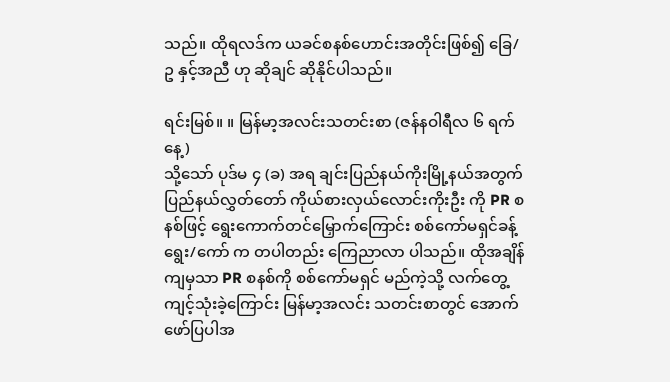သည်။ ထိုရလဒ်က ယခင်စနစ်ဟောင်းအတိုင်းဖြစ်၍ ခြေ/ဥ နှင့်အညီ ဟု ဆိုချင် ဆိုနိုင်ပါသည်။

ရင်းမြစ်။ ။ မြန်မာ့အလင်းသတင်းစာ (ဇန်နဝါရီလ ၆ ရက်နေ့)
သို့သော် ပုဒ်မ ၄ (ခ) အရ ချင်းပြည်နယ်ကိုးမြို့နယ်အတွက် ပြည်နယ်လွှတ်တော် ကိုယ်စားလှယ်လောင်းကိုးဦး ကို PR စနစ်ဖြင့် ရွေးကောက်တင်မြှောက်ကြောင်း စစ်ကော်မရှင်ခန့် ရွေး/ကော် က တပါတည်း ကြေညာလာ ပါသည်။ ထိုအချိန်ကျမှသာ PR စနစ်ကို စစ်ကော်မရှင် မည်ကဲ့သို့ လက်တွေ့ကျင့်သုံးခဲ့ကြောင်း မြန်မာ့အလင်း သတင်းစာတွင် အောက်ဖော်ပြပါအ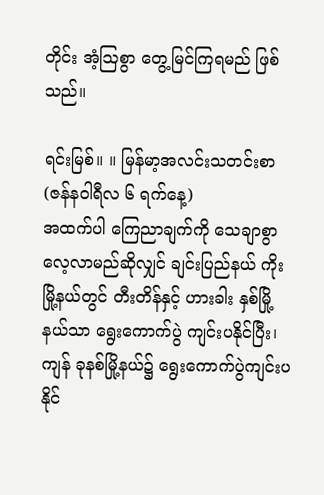တိုင်း အံ့ဩစွာ တွေ့မြင်ကြရမည် ဖြစ်သည်။

ရင်းမြစ်။ ။ မြန်မာ့အလင်းသတင်းစာ (ဇန်နဝါရီလ ၆ ရက်နေ့)
အထက်ပါ ကြေညာချက်ကို သေချာစွာ လေ့လာမည်ဆိုလျှင် ချင်းပြည်နယ် ကိုးမြို့နယ်တွင် တီးတိန်နှင့် ဟားခါး နှစ်မြို့နယ်သာ ရွေးကောက်ပွဲ ကျင်းပနိုင်ပြီး၊ ကျန် ခုနစ်မြို့နယ်၌ ရွေးကောက်ပွဲကျင်းပနိုင်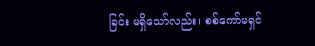ခြင်း မရှိသော်လည်း၊ စစ်ကော်မရှင်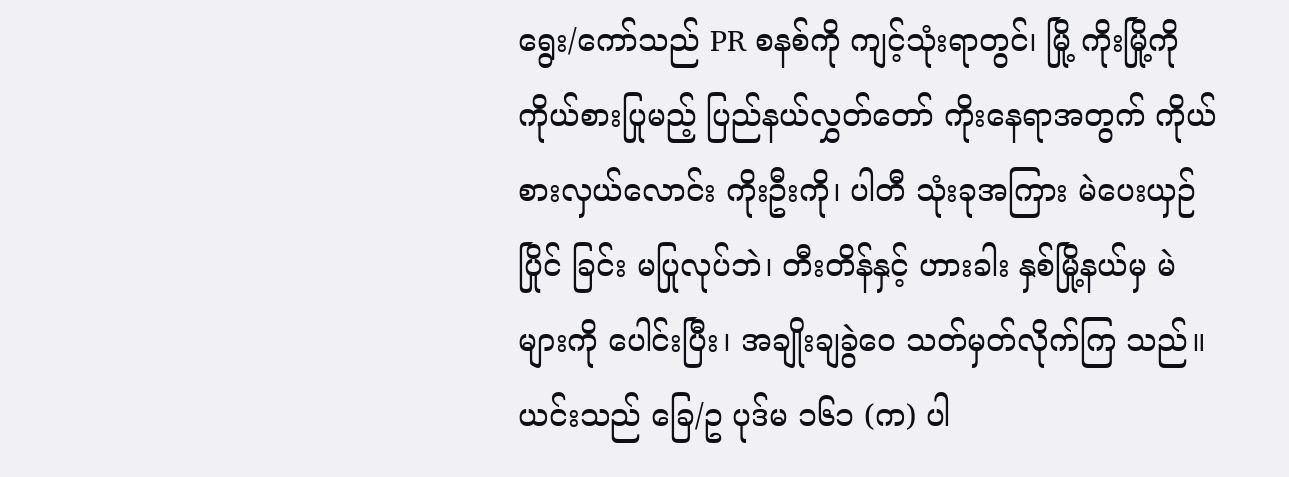ရွေး/ကော်သည် PR စနစ်ကို ကျင့်သုံးရာတွင်၊ မြို့ ကိုးမြို့ကို ကိုယ်စားပြုမည့် ပြည်နယ်လွှတ်တော် ကိုးနေရာအတွက် ကိုယ်စားလှယ်လောင်း ကိုးဦးကို၊ ပါတီ သုံးခုအကြား မဲပေးယှဉ်ပြိုင် ခြင်း မပြုလုပ်ဘဲ၊ တီးတိန်နှင့် ဟားခါး နှစ်မြို့နယ်မှ မဲများကို ပေါင်းပြီး၊ အချိုးချခွဲဝေ သတ်မှတ်လိုက်ကြ သည်။
ယင်းသည် ခြေ/ဥ ပုဒ်မ ၁၆၁ (က) ပါ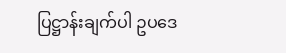ပြဋ္ဌာန်းချက်ပါ ဥပဒေ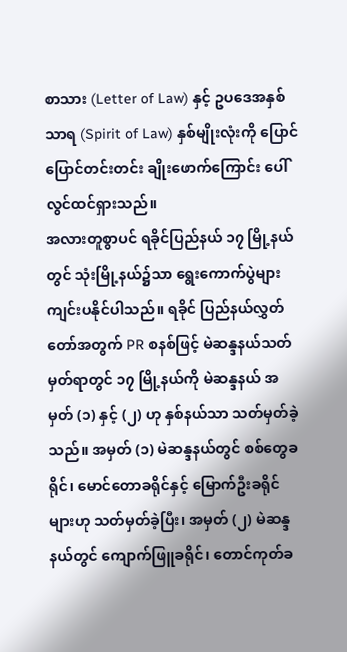စာသား (Letter of Law) နှင့် ဥပဒေအနှစ်သာရ (Spirit of Law) နှစ်မျိုးလုံးကို ပြောင်ပြောင်တင်းတင်း ချိုးဖောက်ကြောင်း ပေါ်လွင်ထင်ရှားသည်။
အလားတူစွာပင် ရခိုင်ပြည်နယ် ၁၇ မြို့နယ်တွင် သုံးမြို့နယ်၌သာ ရွေးကောက်ပွဲများ ကျင်းပနိုင်ပါသည်။ ရခိုင် ပြည်နယ်လွှတ်တော်အတွက် PR စနစ်ဖြင့် မဲဆန္ဒနယ်သတ်မှတ်ရာတွင် ၁၇ မြို့နယ်ကို မဲဆန္ဒနယ် အမှတ် (၁) နှင့် (၂) ဟု နှစ်နယ်သာ သတ်မှတ်ခဲ့သည်။ အမှတ် (၁) မဲဆန္ဒနယ်တွင် စစ်တွေခရိုင်၊ မောင်တောခရိုင်နှင့် မြောက်ဦးခရိုင်များဟု သတ်မှတ်ခဲ့ပြီး၊ အမှတ် (၂) မဲဆန္ဒနယ်တွင် ကျောက်ဖြူခရိုင်၊ တောင်ကုတ်ခ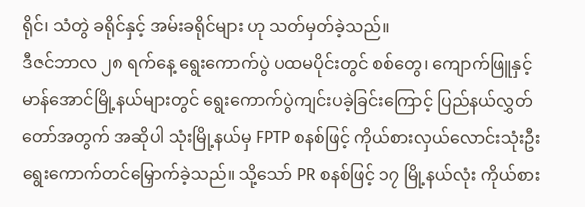ရိုင်၊ သံတွဲ ခရိုင်နှင့် အမ်းခရိုင်များ ဟု သတ်မှတ်ခဲ့သည်။
ဒီဇင်ဘာလ ၂၈ ရက်နေ့ ရွေးကောက်ပွဲ ပထမပိုင်းတွင် စစ်တွေ၊ ကျောက်ဖြူနှင့် မာန်အောင်မြို့နယ်များတွင် ရွေးကောက်ပွဲကျင်းပခဲ့ခြင်းကြောင့် ပြည်နယ်လွှတ်တော်အတွက် အဆိုပါ သုံးမြို့နယ်မှ FPTP စနစ်ဖြင့် ကိုယ်စားလှယ်လောင်းသုံးဦး ရွေးကောက်တင်မြှောက်ခဲ့သည်။ သို့သော် PR စနစ်ဖြင့် ၁၇ မြို့နယ်လုံး ကိုယ်စား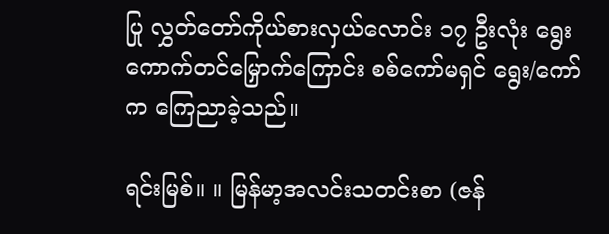ပြု လွှတ်တော်ကိုယ်စားလှယ်လောင်း ၁၇ ဦးလုံး ရွေးကောက်တင်မြှောက်ကြောင်း စစ်ကော်မရှင် ရွေး/ကော်က ကြေညာခဲ့သည်။

ရင်းမြစ်။ ။ မြန်မာ့အလင်းသတင်းစာ (ဇန်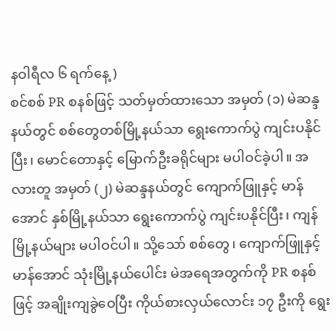နဝါရီလ ၆ ရက်နေ့)
စင်စစ် PR စနစ်ဖြင့် သတ်မှတ်ထားသော အမှတ် (၁) မဲဆန္ဒနယ်တွင် စစ်တွေတစ်မြို့နယ်သာ ရွေးကောက်ပွဲ ကျင်းပနိုင်ပြီး၊ မောင်တောနှင့် မြောက်ဦးခရိုင်များ မပါဝင်ခဲ့ပါ။ အလားတူ အမှတ် (၂) မဲဆန္ဒနယ်တွင် ကျောက်ဖြူနှင့် မာန်အောင် နှစ်မြို့နယ်သာ ရွေးကောက်ပွဲ ကျင်းပနိုင်ပြီး၊ ကျန်မြို့နယ်များ မပါဝင်ပါ။ သို့သော် စစ်တွေ၊ ကျောက်ဖြူနှင့် မာန်အောင် သုံးမြို့နယ်ပေါင်း မဲအရေအတွက်ကို PR စနစ်ဖြင့် အချိုးကျခွဲဝေပြီး ကိုယ်စားလှယ်လောင်း ၁၇ ဦးကို ရွေး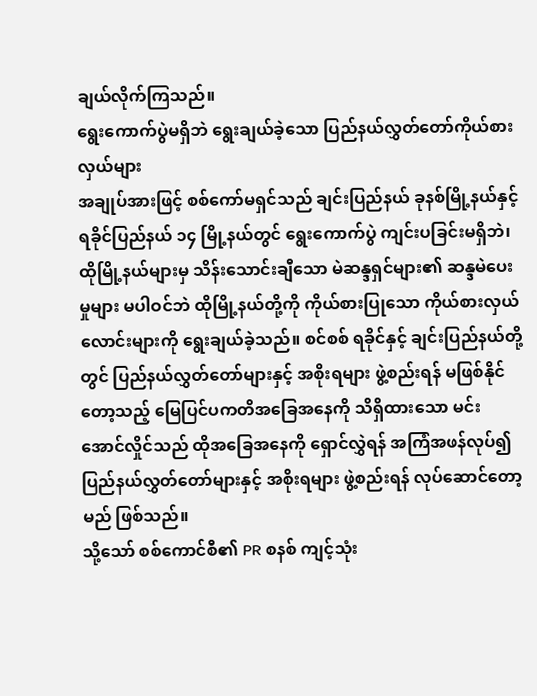ချယ်လိုက်ကြသည်။
ရွေးကောက်ပွဲမရှိဘဲ ရွေးချယ်ခဲ့သော ပြည်နယ်လွှတ်တော်ကိုယ်စားလှယ်များ
အချုပ်အားဖြင့် စစ်ကော်မရှင်သည် ချင်းပြည်နယ် ခုနစ်မြို့နယ်နှင့် ရခိုင်ပြည်နယ် ၁၄ မြို့နယ်တွင် ရွေးကောက်ပွဲ ကျင်းပခြင်းမရှိဘဲ၊ ထိုမြို့နယ်များမှ သိန်းသောင်းချီသော မဲဆန္ဒရှင်များ၏ ဆန္ဒမဲပေးမှုများ မပါဝင်ဘဲ ထိုမြို့နယ်တို့ကို ကိုယ်စားပြုသော ကိုယ်စားလှယ်လောင်းများကို ရွေးချယ်ခဲ့သည်။ စင်စစ် ရခိုင်နှင့် ချင်းပြည်နယ်တို့တွင် ပြည်နယ်လွှတ်တော်များနှင့် အစိုးရများ ဖွဲ့စည်းရန် မဖြစ်နိုင်တော့သည့် မြေပြင်ပကတိအခြေအနေကို သိရှိထားသော မင်းအောင်လှိုင်သည် ထိုအခြေအနေကို ရှောင်လွှဲရန် အကြံအဖန်လုပ်၍ ပြည်နယ်လွှတ်တော်များနှင့် အစိုးရများ ဖွဲ့စည်းရန် လုပ်ဆောင်တော့မည် ဖြစ်သည်။
သို့သော် စစ်ကောင်စီ၏ PR စနစ် ကျင့်သုံး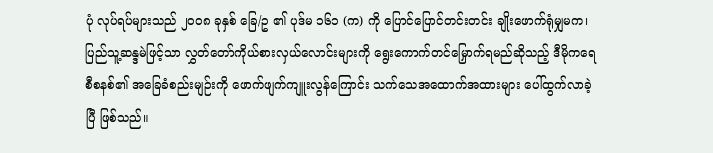ပုံ လုပ်ရပ်များသည် ၂၀၀၈ ခုနှစ် ခြေ/ဥ ၏ ပုဒ်မ ၁၆၁ (က) ကို ပြောင်ပြောင်တင်းတင်း ချိုးဖောက်ရုံမျှမက၊ ပြည်သူ့ဆန္ဒမဲဖြင့်သာ လွှတ်တော်ကိုယ်စားလှယ်လောင်းများကို ရွေးကောက်တင်မြှောက်ရမည်ဆိုသည့် ဒီမိုကရေစီစနစ်၏ အခြေခံစည်းမျဉ်းကို ဖောက်ဖျက်ကျူးလွန်ကြောင်း သက်သေအထောက်အထားများ ပေါ်ထွက်လာခဲ့ပြီ ဖြစ်သည်။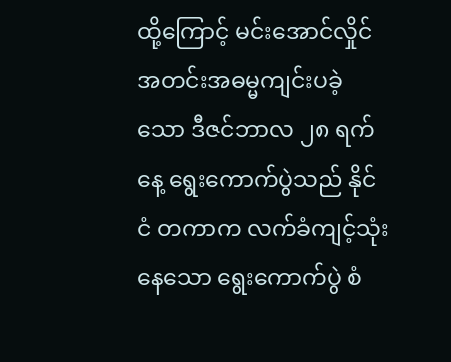ထို့ကြောင့် မင်းအောင်လှိုင် အတင်းအဓမ္မကျင်းပခဲ့သော ဒီဇင်ဘာလ ၂၈ ရက်နေ့ ရွေးကောက်ပွဲသည် နိုင်ငံ တကာက လက်ခံကျင့်သုံးနေသော ရွေးကောက်ပွဲ စံ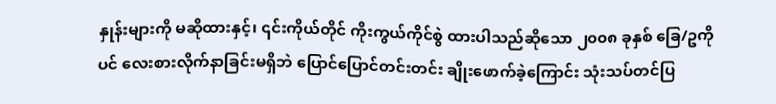နှုန်းများကို မဆိုထားနှင့်၊ ၎င်းကိုယ်တိုင် ကိုးကွယ်ကိုင်စွဲ ထားပါသည်ဆိုသော ၂၀၀၈ ခုနှစ် ခြေ/ဥကိုပင် လေးစားလိုက်နာခြင်းမရှိဘဲ ပြောင်ပြောင်တင်းတင်း ချိုးဖောက်ခဲ့ကြောင်း သုံးသပ်တင်ပြ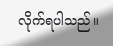လိုက်ရပါသည်။